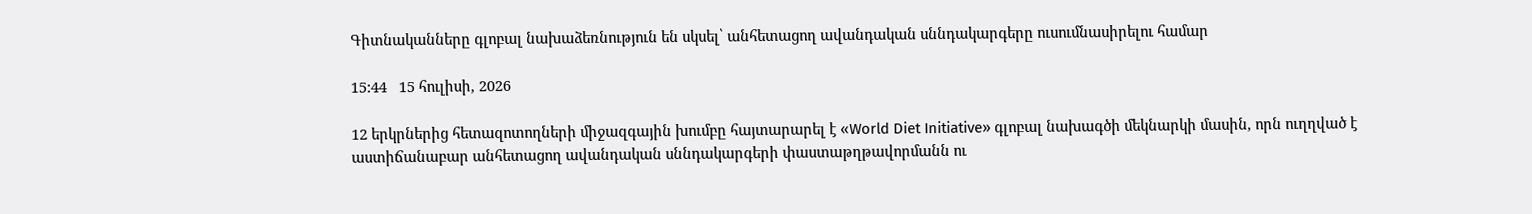Գիտնականները գլոբալ նախաձեռնություն են սկսել՝ անհետացող ավանդական սննդակարգերը ուսումնասիրելու համար

15:44   15 հուլիսի, 2026

12 երկրներից հետազոտողների միջազգային խումբը հայտարարել է «World Diet Initiative» գլոբալ նախագծի մեկնարկի մասին, որն ուղղված է աստիճանաբար անհետացող ավանդական սննդակարգերի փաստաթղթավորմանն ու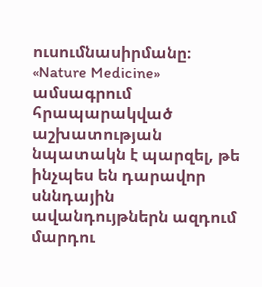ուսումնասիրմանը։ «Nature Medicine» ամսագրում հրապարակված աշխատության նպատակն է պարզել, թե ինչպես են դարավոր սննդային ավանդույթներն ազդում մարդու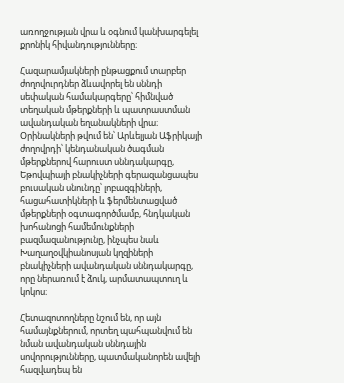առողջության վրա և օգնում կանխարգելել քրոնիկ հիվանդությունները։

Հազարամյակների ընթացքում տարբեր ժողովուրդներ ձևավորել են սննդի սեփական համակարգերը՝ հիմնված տեղական մթերքների և պատրաստման ավանդական եղանակների վրա։ Օրինակների թվում են՝ Արևելյան Աֆրիկայի ժողովրդի՝ կենդանական ծագման մթերքներով հարուստ սննդակարգը, Եթովպիայի բնակիչների գերազանցապես բուսական սնունդը՝ լոբազգիների, հացահատիկների և ֆերմենտացված մթերքների օգտագործմամբ, հնդկական խոհանոցի համեմունքների բազմազանությունը, ինչպես նաև Խաղաղօվկիանոսյան կղզիների բնակիչների ավանդական սննդակարգը, որը ներառում է ձուկ, արմատապտուղ և կոկոս։

Հետազոտողները նշում են, որ այն համայնքներում, որտեղ պահպանվում են նման ավանդական սննդային սովորությունները, պատմականորեն ավելի հազվադեպ են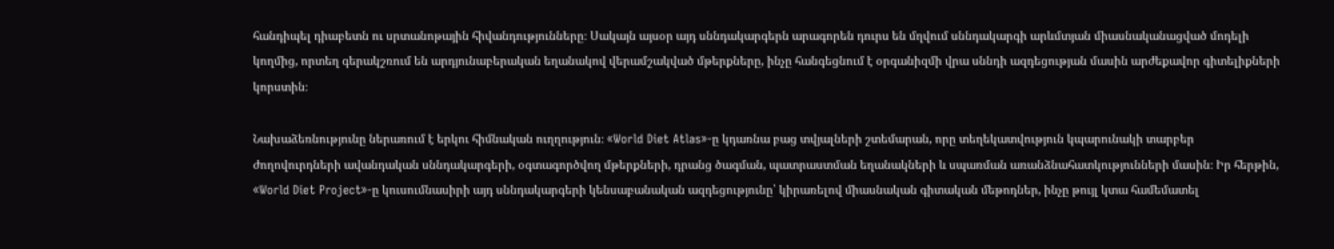հանդիպել դիաբետն ու սրտանոթային հիվանդությունները։ Սակայն այսօր այդ սննդակարգերն արագորեն դուրս են մղվում սննդակարգի արևմտյան միասնականացված մոդելի կողմից, որտեղ գերակշռում են արդյունաբերական եղանակով վերամշակված մթերքները, ինչը հանգեցնում է օրգանիզմի վրա սննդի ազդեցության մասին արժեքավոր գիտելիքների կորստին։

Նախաձեռնությունը ներառում է երկու հիմնական ուղղություն։ «World Diet Atlas»-ը կդառնա բաց տվյալների շտեմարան, որը տեղեկատվություն կպարունակի տարբեր ժողովուրդների ավանդական սննդակարգերի, օգտագործվող մթերքների, դրանց ծագման, պատրաստման եղանակների և սպառման առանձնահատկությունների մասին։ Իր հերթին, «World Diet Project»-ը կուսումնասիրի այդ սննդակարգերի կենսաբանական ազդեցությունը՝ կիրառելով միասնական գիտական մեթոդներ, ինչը թույլ կտա համեմատել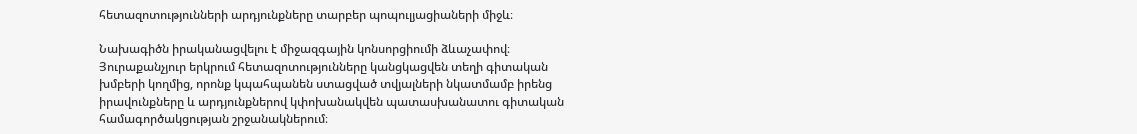հետազոտությունների արդյունքները տարբեր պոպուլյացիաների միջև։

Նախագիծն իրականացվելու է միջազգային կոնսորցիումի ձևաչափով։ Յուրաքանչյուր երկրում հետազոտությունները կանցկացվեն տեղի գիտական խմբերի կողմից, որոնք կպահպանեն ստացված տվյալների նկատմամբ իրենց իրավունքները և արդյունքներով կփոխանակվեն պատասխանատու գիտական համագործակցության շրջանակներում։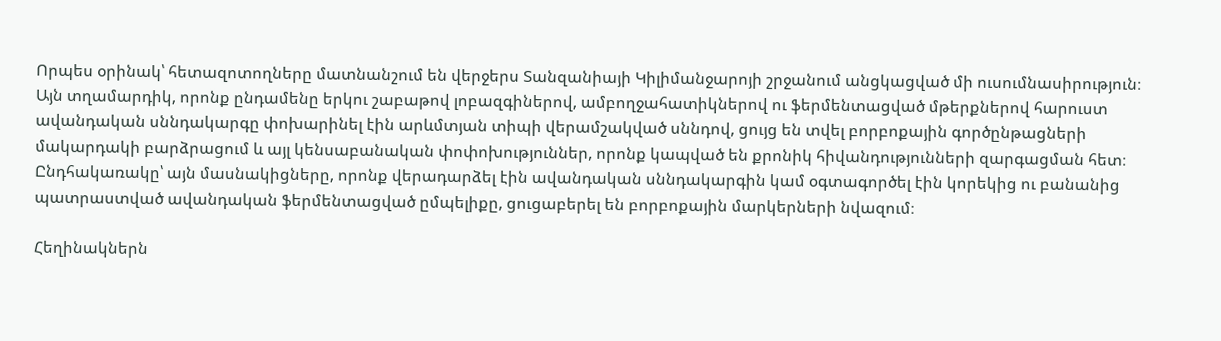Որպես օրինակ՝ հետազոտողները մատնանշում են վերջերս Տանզանիայի Կիլիմանջարոյի շրջանում անցկացված մի ուսումնասիրություն։ Այն տղամարդիկ, որոնք ընդամենը երկու շաբաթով լոբազգիներով, ամբողջահատիկներով ու ֆերմենտացված մթերքներով հարուստ ավանդական սննդակարգը փոխարինել էին արևմտյան տիպի վերամշակված սննդով, ցույց են տվել բորբոքային գործընթացների մակարդակի բարձրացում և այլ կենսաբանական փոփոխություններ, որոնք կապված են քրոնիկ հիվանդությունների զարգացման հետ։ Ընդհակառակը՝ այն մասնակիցները, որոնք վերադարձել էին ավանդական սննդակարգին կամ օգտագործել էին կորեկից ու բանանից պատրաստված ավանդական ֆերմենտացված ըմպելիքը, ցուցաբերել են բորբոքային մարկերների նվազում։

Հեղինակներն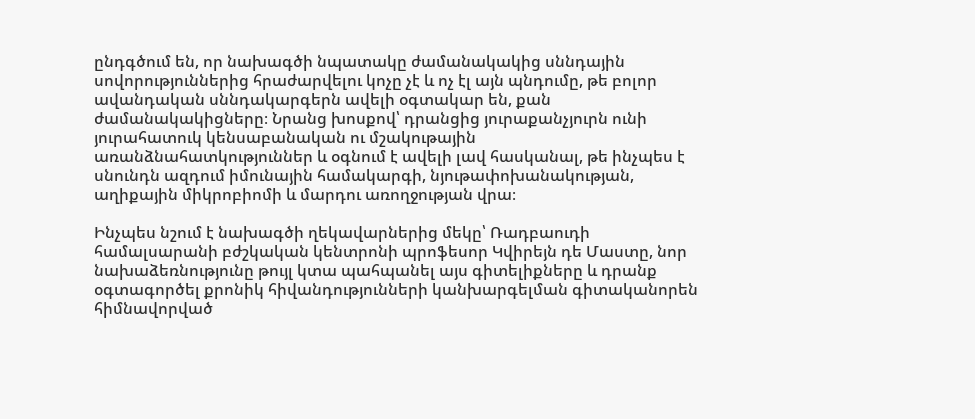ընդգծում են, որ նախագծի նպատակը ժամանակակից սննդային սովորություններից հրաժարվելու կոչը չէ և ոչ էլ այն պնդումը, թե բոլոր ավանդական սննդակարգերն ավելի օգտակար են, քան ժամանակակիցները։ Նրանց խոսքով՝ դրանցից յուրաքանչյուրն ունի յուրահատուկ կենսաբանական ու մշակութային առանձնահատկություններ և օգնում է ավելի լավ հասկանալ, թե ինչպես է սնունդն ազդում իմունային համակարգի, նյութափոխանակության, աղիքային միկրոբիոմի և մարդու առողջության վրա։

Ինչպես նշում է նախագծի ղեկավարներից մեկը՝ Ռադբաուդի համալսարանի բժշկական կենտրոնի պրոֆեսոր Կվիրեյն դե Մաստը, նոր նախաձեռնությունը թույլ կտա պահպանել այս գիտելիքները և դրանք օգտագործել քրոնիկ հիվանդությունների կանխարգելման գիտականորեն հիմնավորված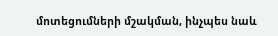մոտեցումների մշակման, ինչպես նաև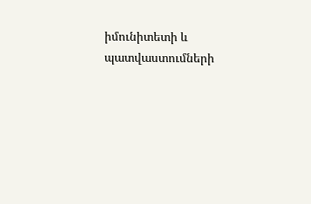իմունիտետի և պատվաստումների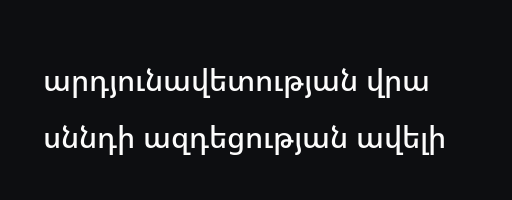արդյունավետության վրա սննդի ազդեցության ավելի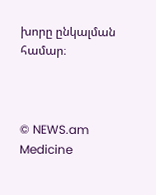խորը ընկալման համար։



© NEWS.am Medicine